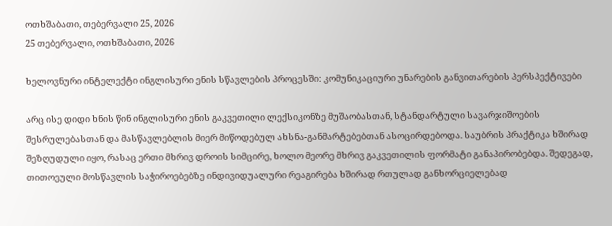ოთხშაბათი, თებერვალი 25, 2026
25 თებერვალი, ოთხშაბათი, 2026

ხელოვნური ინტელექტი ინგლისური ენის სწავლების პროცესში: კომუნიკაციური უნარების განვითარების პერსპექტივები

არც ისე დიდი ხნის წინ ინგლისური ენის გაკვეთილი ლექსიკონზე მუშაობასთან, სტანდარტული სავარჯიშოების შესრულებასთან და მასწავლებლის მიერ მიწოდებულ ახსნა-განმარტებებთან ასოცირდებოდა. საუბრის პრაქტიკა ხშირად შეზღუდული იყო, რასაც ერთი მხრივ დროის სიმცირე, ხოლო მეორე მხრივ გაკვეთილის ფორმატი განაპირობებდა. შედეგად, თითოეული მოსწავლის საჭიროებებზე ინდივიდუალური რეაგირება ხშირად რთულად განხორციელებად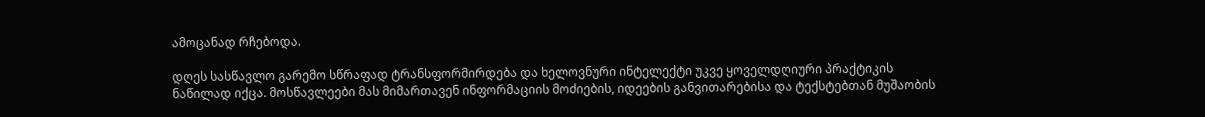ამოცანად რჩებოდა.

დღეს სასწავლო გარემო სწრაფად ტრანსფორმირდება და ხელოვნური ინტელექტი უკვე ყოველდღიური პრაქტიკის ნაწილად იქცა. მოსწავლეები მას მიმართავენ ინფორმაციის მოძიების, იდეების განვითარებისა და ტექსტებთან მუშაობის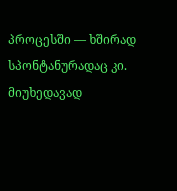პროცესში — ხშირად სპონტანურადაც კი. მიუხედავად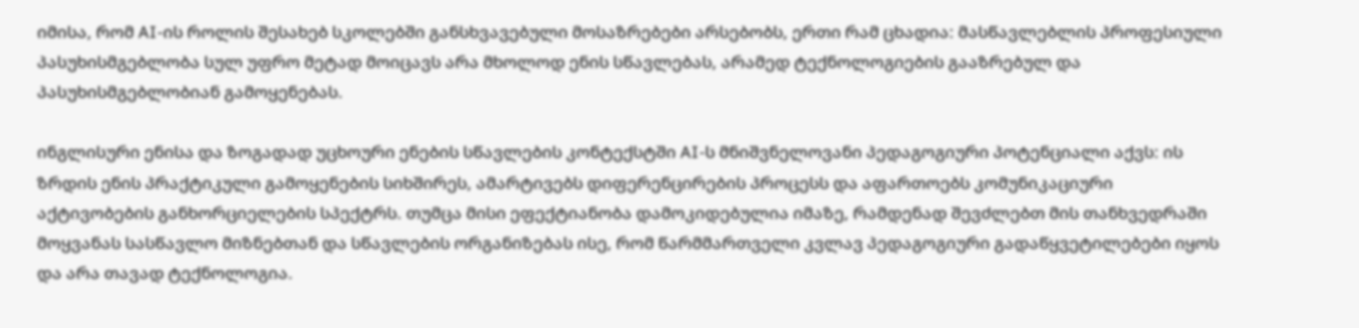იმისა, რომ AI-ის როლის შესახებ სკოლებში განსხვავებული მოსაზრებები არსებობს, ერთი რამ ცხადია: მასწავლებლის პროფესიული პასუხისმგებლობა სულ უფრო მეტად მოიცავს არა მხოლოდ ენის სწავლებას, არამედ ტექნოლოგიების გააზრებულ და პასუხისმგებლობიან გამოყენებას.

ინგლისური ენისა და ზოგადად უცხოური ენების სწავლების კონტექსტში AI-ს მნიშვნელოვანი პედაგოგიური პოტენციალი აქვს: ის ზრდის ენის პრაქტიკული გამოყენების სიხშირეს, ამარტივებს დიფერენცირების პროცესს და აფართოებს კომუნიკაციური აქტივობების განხორციელების სპექტრს. თუმცა მისი ეფექტიანობა დამოკიდებულია იმაზე, რამდენად შევძლებთ მის თანხვედრაში მოყვანას სასწავლო მიზნებთან და სწავლების ორგანიზებას ისე, რომ წარმმართველი კვლავ პედაგოგიური გადაწყვეტილებები იყოს და არა თავად ტექნოლოგია.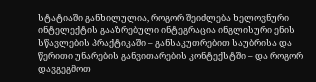სტატიაში განხილულია, როგორ შეიძლება ხელოვნური ინტელექტის გააზრებული ინტეგრაცია ინგლისური ენის სწავლების პრაქტიკაში – განსაკუთრებით საუბრისა და წერითი უნარების განვითარების კონტექსტში – და როგორ დავგეგმოთ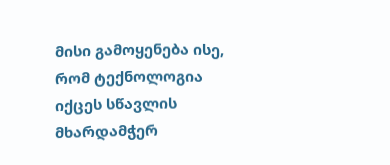მისი გამოყენება ისე, რომ ტექნოლოგია იქცეს სწავლის მხარდამჭერ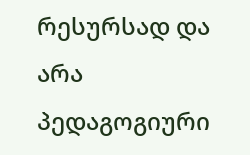რესურსად და არა პედაგოგიური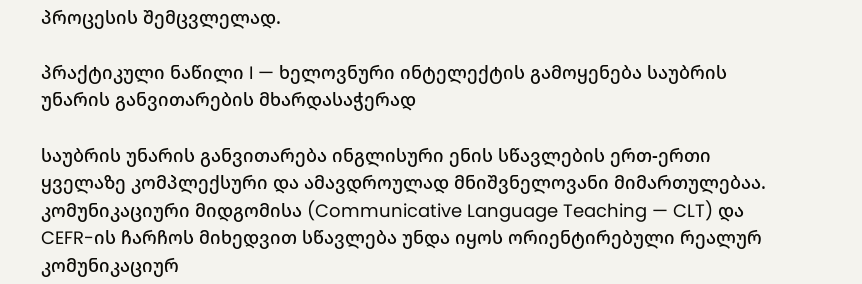პროცესის შემცვლელად.

პრაქტიკული ნაწილი I — ხელოვნური ინტელექტის გამოყენება საუბრის უნარის განვითარების მხარდასაჭერად

საუბრის უნარის განვითარება ინგლისური ენის სწავლების ერთ-ერთი ყველაზე კომპლექსური და ამავდროულად მნიშვნელოვანი მიმართულებაა. კომუნიკაციური მიდგომისა (Communicative Language Teaching — CLT) და CEFR-ის ჩარჩოს მიხედვით სწავლება უნდა იყოს ორიენტირებული რეალურ კომუნიკაციურ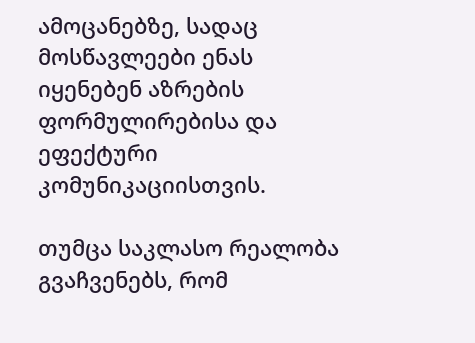ამოცანებზე, სადაც მოსწავლეები ენას იყენებენ აზრების ფორმულირებისა და ეფექტური კომუნიკაციისთვის.

თუმცა საკლასო რეალობა გვაჩვენებს, რომ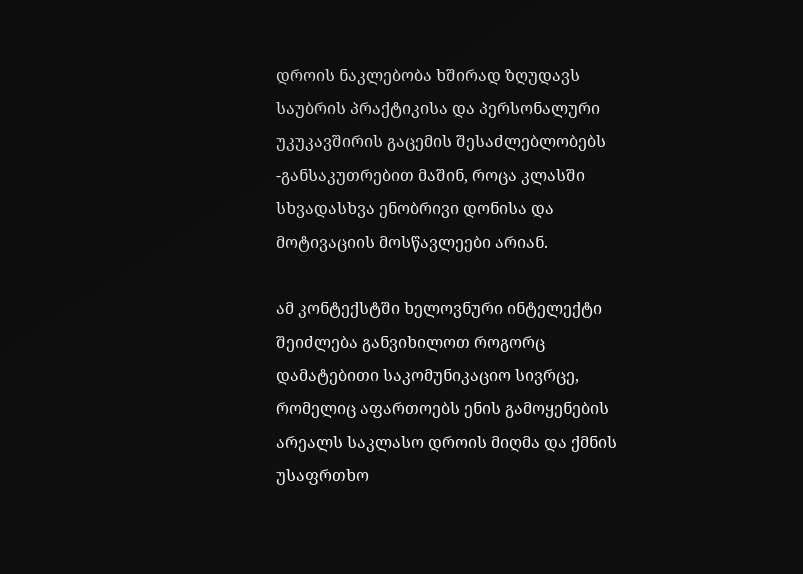დროის ნაკლებობა ხშირად ზღუდავს საუბრის პრაქტიკისა და პერსონალური უკუკავშირის გაცემის შესაძლებლობებს -განსაკუთრებით მაშინ, როცა კლასში სხვადასხვა ენობრივი დონისა და მოტივაციის მოსწავლეები არიან.

ამ კონტექსტში ხელოვნური ინტელექტი შეიძლება განვიხილოთ როგორც დამატებითი საკომუნიკაციო სივრცე, რომელიც აფართოებს ენის გამოყენების არეალს საკლასო დროის მიღმა და ქმნის უსაფრთხო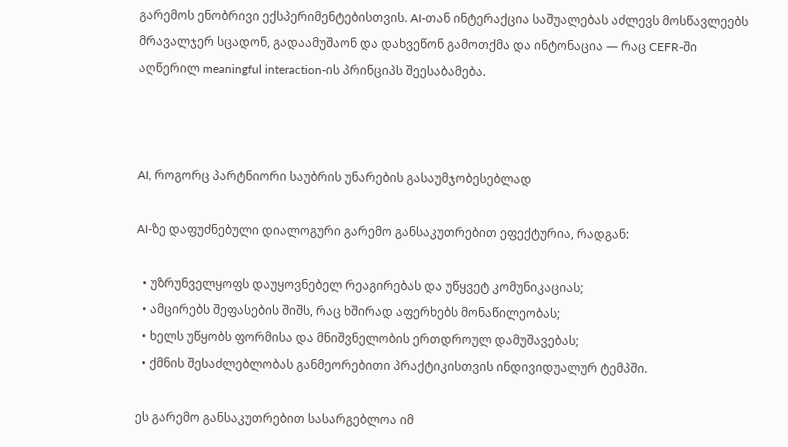გარემოს ენობრივი ექსპერიმენტებისთვის. AI-თან ინტერაქცია საშუალებას აძლევს მოსწავლეებს მრავალჯერ სცადონ, გადაამუშაონ და დახვეწონ გამოთქმა და ინტონაცია — რაც CEFR-ში აღწერილ meaningful interaction-ის პრინციპს შეესაბამება.



AI, როგორც პარტნიორი საუბრის უნარების გასაუმჯობესებლად

AI-ზე დაფუძნებული დიალოგური გარემო განსაკუთრებით ეფექტურია, რადგან:

  • უზრუნველყოფს დაუყოვნებელ რეაგირებას და უწყვეტ კომუნიკაციას;
  • ამცირებს შეფასების შიშს, რაც ხშირად აფერხებს მონაწილეობას;
  • ხელს უწყობს ფორმისა და მნიშვნელობის ერთდროულ დამუშავებას;
  • ქმნის შესაძლებლობას განმეორებითი პრაქტიკისთვის ინდივიდუალურ ტემპში.

ეს გარემო განსაკუთრებით სასარგებლოა იმ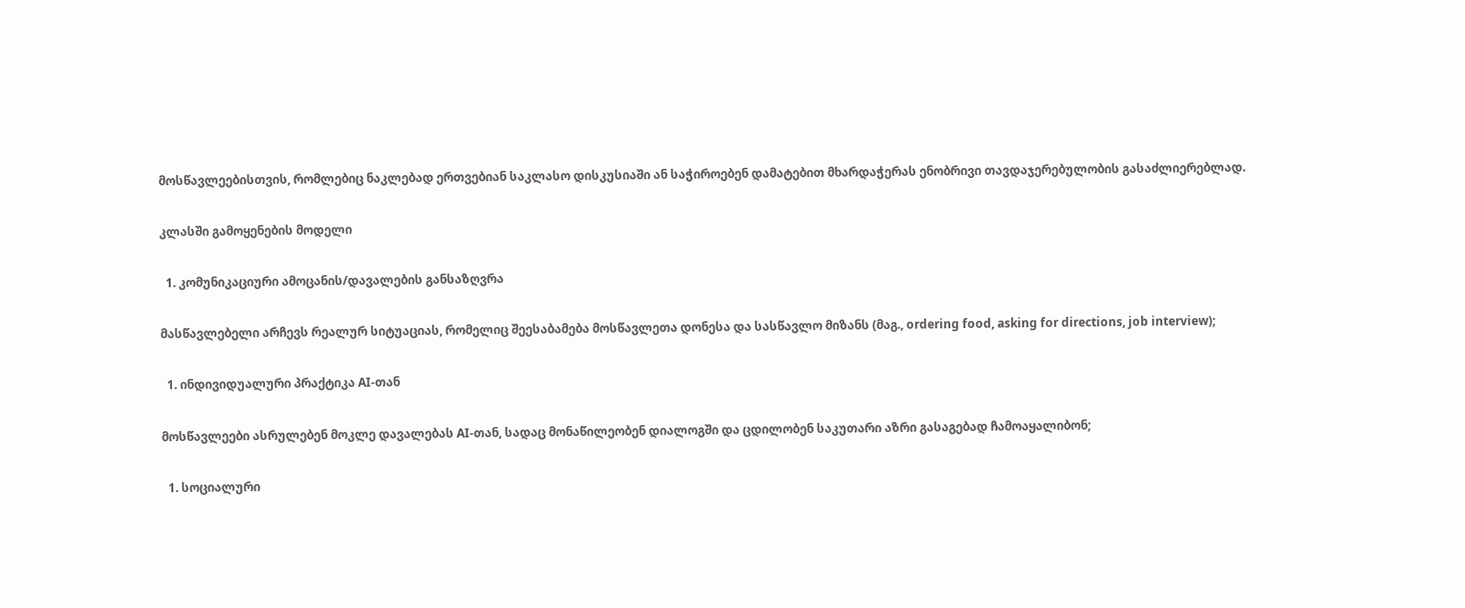მოსწავლეებისთვის, რომლებიც ნაკლებად ერთვებიან საკლასო დისკუსიაში ან საჭიროებენ დამატებით მხარდაჭერას ენობრივი თავდაჯერებულობის გასაძლიერებლად.

კლასში გამოყენების მოდელი

  1. კომუნიკაციური ამოცანის/დავალების განსაზღვრა

მასწავლებელი არჩევს რეალურ სიტუაციას, რომელიც შეესაბამება მოსწავლეთა დონესა და სასწავლო მიზანს (მაგ., ordering food, asking for directions, job interview);

  1. ინდივიდუალური პრაქტიკა AI-თან

მოსწავლეები ასრულებენ მოკლე დავალებას AI-თან, სადაც მონაწილეობენ დიალოგში და ცდილობენ საკუთარი აზრი გასაგებად ჩამოაყალიბონ;

  1. სოციალური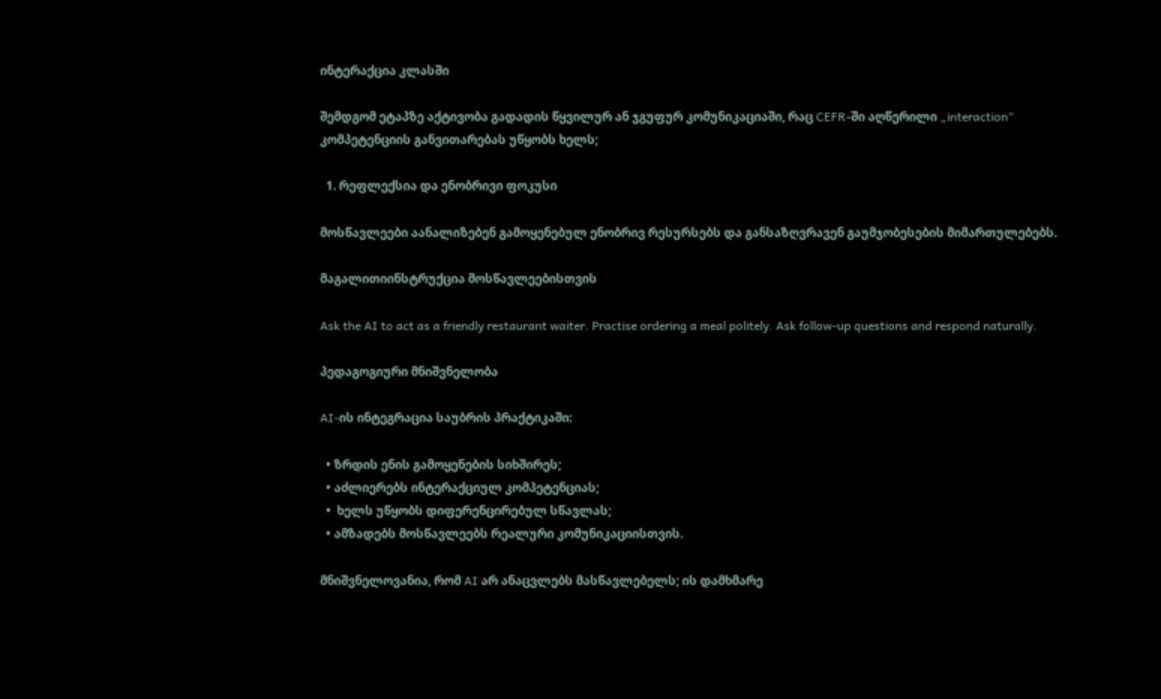ინტერაქცია კლასში

შემდგომ ეტაპზე აქტივობა გადადის წყვილურ ან ჯგუფურ კომუნიკაციაში, რაც CEFR-ში აღწერილი „interaction“ კომპეტენციის განვითარებას უწყობს ხელს;

  1. რეფლექსია და ენობრივი ფოკუსი

მოსწავლეები აანალიზებენ გამოყენებულ ენობრივ რესურსებს და განსაზღვრავენ გაუმჯობესების მიმართულებებს.

მაგალითიინსტრუქცია მოსწავლეებისთვის

Ask the AI to act as a friendly restaurant waiter. Practise ordering a meal politely. Ask follow-up questions and respond naturally.

პედაგოგიური მნიშვნელობა

AI-ის ინტეგრაცია საუბრის პრაქტიკაში:

  • ზრდის ენის გამოყენების სიხშირეს;
  • აძლიერებს ინტერაქციულ კომპეტენციას;
  •  ხელს უწყობს დიფერენცირებულ სწავლას;
  • ამზადებს მოსწავლეებს რეალური კომუნიკაციისთვის.

მნიშვნელოვანია, რომ AI არ ანაცვლებს მასწავლებელს; ის დამხმარე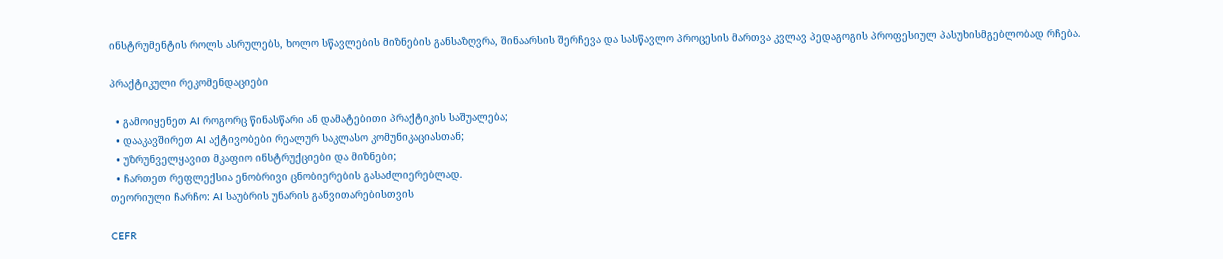ინსტრუმენტის როლს ასრულებს, ხოლო სწავლების მიზნების განსაზღვრა, შინაარსის შერჩევა და სასწავლო პროცესის მართვა კვლავ პედაგოგის პროფესიულ პასუხისმგებლობად რჩება.

პრაქტიკული რეკომენდაციები

  • გამოიყენეთ AI როგორც წინასწარი ან დამატებითი პრაქტიკის საშუალება;
  • დააკავშირეთ AI აქტივობები რეალურ საკლასო კომუნიკაციასთან;
  • უზრუნველყავით მკაფიო ინსტრუქციები და მიზნები;
  • ჩართეთ რეფლექსია ენობრივი ცნობიერების გასაძლიერებლად.
თეორიული ჩარჩო: AI საუბრის უნარის განვითარებისთვის

CEFR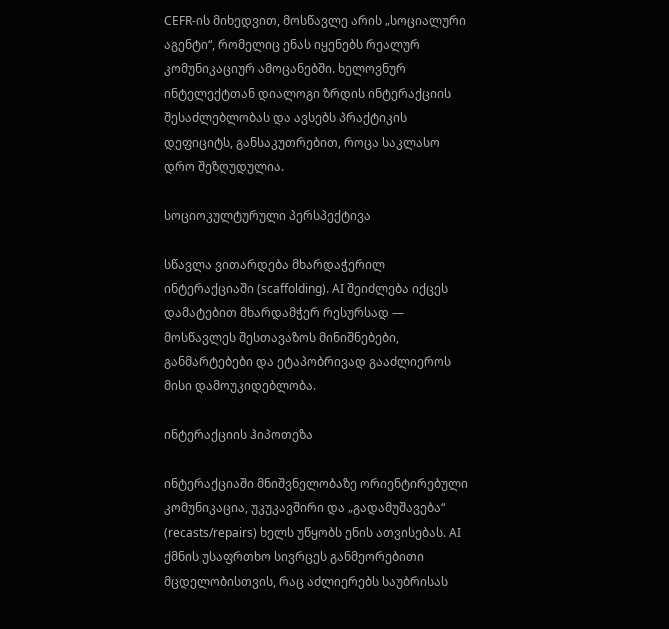CEFR-ის მიხედვით, მოსწავლე არის „სოციალური აგენტი“, რომელიც ენას იყენებს რეალურ კომუნიკაციურ ამოცანებში. ხელოვნურ ინტელექტთან დიალოგი ზრდის ინტერაქციის შესაძლებლობას და ავსებს პრაქტიკის დეფიციტს, განსაკუთრებით, როცა საკლასო დრო შეზღუდულია.

სოციოკულტურული პერსპექტივა

სწავლა ვითარდება მხარდაჭერილ ინტერაქციაში (scaffolding). AI შეიძლება იქცეს დამატებით მხარდამჭერ რესურსად — მოსწავლეს შესთავაზოს მინიშნებები, განმარტებები და ეტაპობრივად გააძლიეროს მისი დამოუკიდებლობა.

ინტერაქციის ჰიპოთეზა

ინტერაქციაში მნიშვნელობაზე ორიენტირებული კომუნიკაცია, უკუკავშირი და „გადამუშავება“ (recasts/repairs) ხელს უწყობს ენის ათვისებას. AI ქმნის უსაფრთხო სივრცეს განმეორებითი მცდელობისთვის, რაც აძლიერებს საუბრისას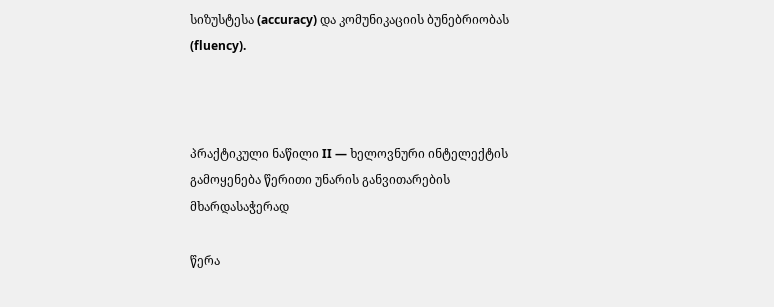სიზუსტესა (accuracy) და კომუნიკაციის ბუნებრიობას (fluency).



პრაქტიკული ნაწილი II — ხელოვნური ინტელექტის გამოყენება წერითი უნარის განვითარების მხარდასაჭერად

წერა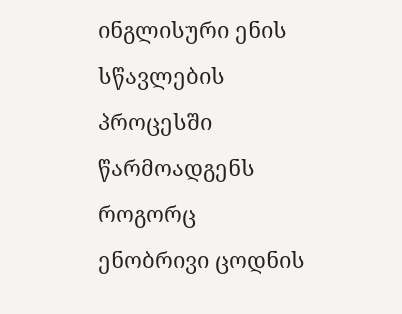ინგლისური ენის სწავლების პროცესში წარმოადგენს როგორც ენობრივი ცოდნის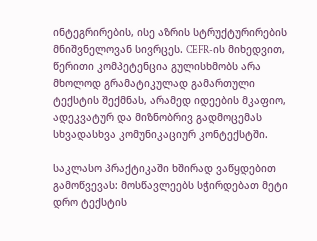ინტეგრირების, ისე აზრის სტრუქტურირების მნიშვნელოვან სივრცეს. CEFR-ის მიხედვით, წერითი კომპეტენცია გულისხმობს არა მხოლოდ გრამატიკულად გამართული ტექსტის შექმნას, არამედ იდეების მკაფიო, ადეკვატურ და მიზნობრივ გადმოცემას სხვადასხვა კომუნიკაციურ კონტექსტში.

საკლასო პრაქტიკაში ხშირად ვაწყდებით გამოწვევას: მოსწავლეებს სჭირდებათ მეტი დრო ტექსტის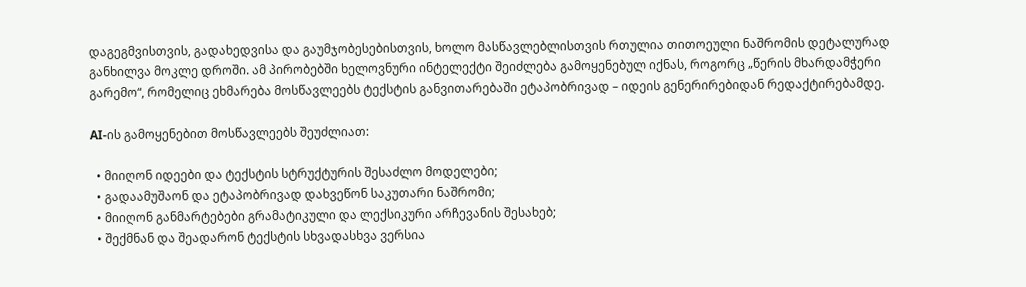დაგეგმვისთვის, გადახედვისა და გაუმჯობესებისთვის, ხოლო მასწავლებლისთვის რთულია თითოეული ნაშრომის დეტალურად განხილვა მოკლე დროში. ამ პირობებში ხელოვნური ინტელექტი შეიძლება გამოყენებულ იქნას, როგორც „წერის მხარდამჭერი გარემო“, რომელიც ეხმარება მოსწავლეებს ტექსტის განვითარებაში ეტაპობრივად – იდეის გენერირებიდან რედაქტირებამდე.

AI-ის გამოყენებით მოსწავლეებს შეუძლიათ:

  • მიიღონ იდეები და ტექსტის სტრუქტურის შესაძლო მოდელები;
  • გადაამუშაონ და ეტაპობრივად დახვეწონ საკუთარი ნაშრომი;
  • მიიღონ განმარტებები გრამატიკული და ლექსიკური არჩევანის შესახებ;
  • შექმნან და შეადარონ ტექსტის სხვადასხვა ვერსია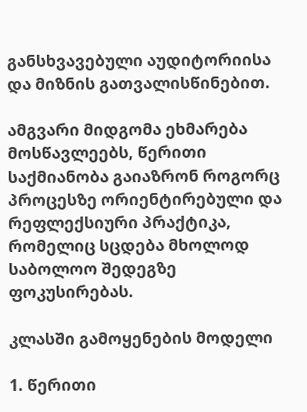განსხვავებული აუდიტორიისა და მიზნის გათვალისწინებით.

ამგვარი მიდგომა ეხმარება მოსწავლეებს, წერითი საქმიანობა გაიაზრონ როგორც პროცესზე ორიენტირებული და რეფლექსიური პრაქტიკა, რომელიც სცდება მხოლოდ საბოლოო შედეგზე ფოკუსირებას.

კლასში გამოყენების მოდელი

1. წერითი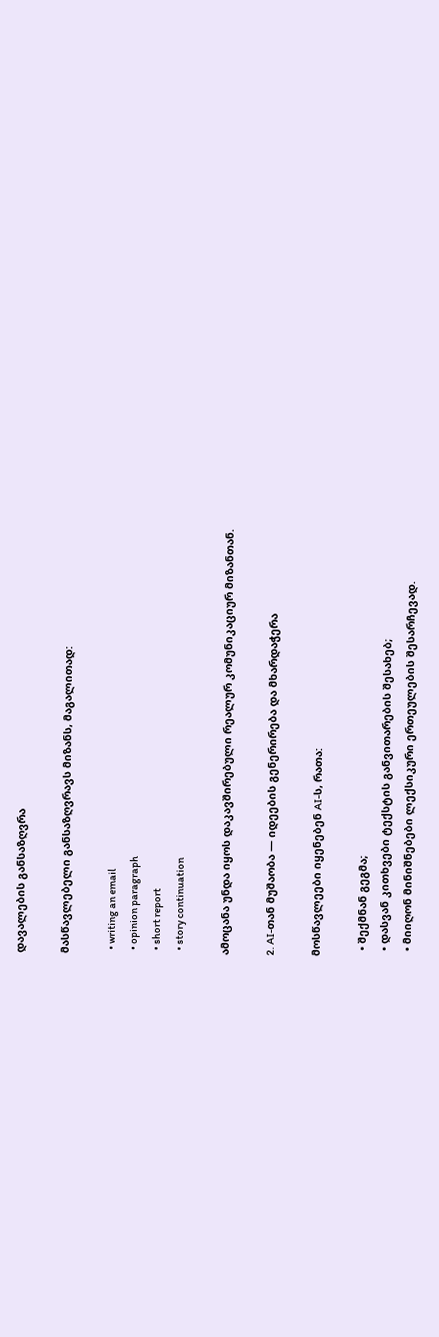დავალების განსაზღვრა

მასწავლებელი განსაზღვრავს მიზანს, მაგალითად:

  • writing an email
  • opinion paragraph
  • short report
  • story continuation

ამოცანა უნდა იყოს დაკავშირებული რეალურ კომუნიკაციურ მიზანთან.

2. AI-თან მუშაობა — იდეების გენერირება და მხარდაჭერა

მოსწავლეები იყენებენ AI-ს, რათა:

  • შექმნან გეგმა;
  • დასვან კითხვები ტექსტის განვითარების შესახებ;
  • მიიღონ მინიშნებები ლექსიკური ერთეულების შესარჩევად.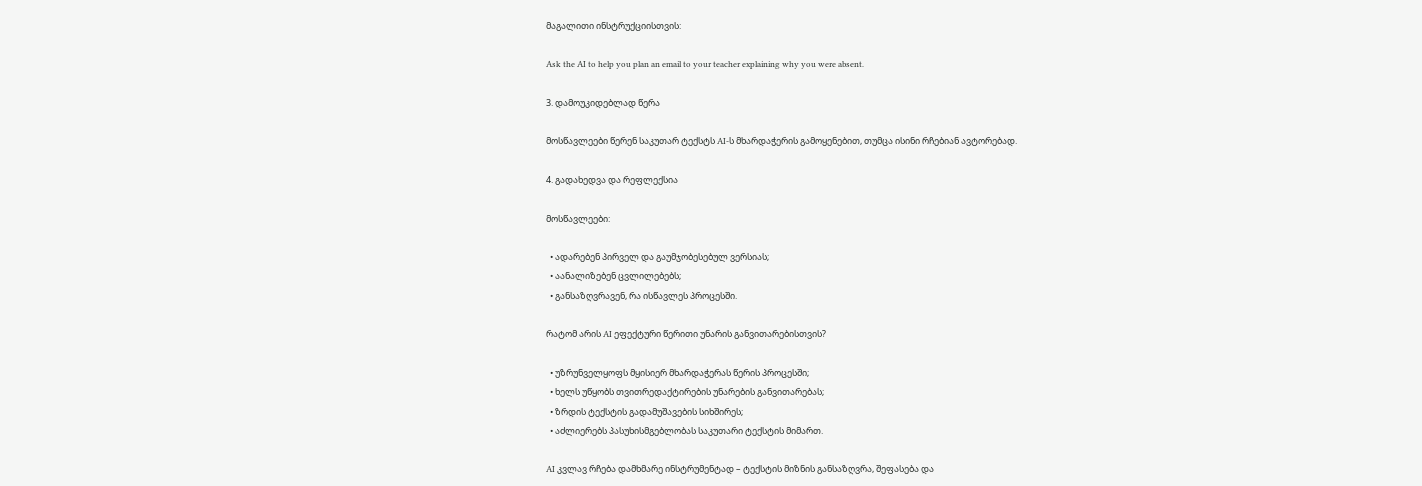მაგალითი ინსტრუქციისთვის:

Ask the AI to help you plan an email to your teacher explaining why you were absent.

3. დამოუკიდებლად წერა

მოსწავლეები წერენ საკუთარ ტექსტს AI-ს მხარდაჭერის გამოყენებით, თუმცა ისინი რჩებიან ავტორებად.

4. გადახედვა და რეფლექსია

მოსწავლეები:

  • ადარებენ პირველ და გაუმჯობესებულ ვერსიას;
  • აანალიზებენ ცვლილებებს;
  • განსაზღვრავენ, რა ისწავლეს პროცესში.

რატომ არის AI ეფექტური წერითი უნარის განვითარებისთვის?

  • უზრუნველყოფს მყისიერ მხარდაჭერას წერის პროცესში;
  • ხელს უწყობს თვითრედაქტირების უნარების განვითარებას;
  • ზრდის ტექსტის გადამუშავების სიხშირეს;
  • აძლიერებს პასუხისმგებლობას საკუთარი ტექსტის მიმართ.

AI კვლავ რჩება დამხმარე ინსტრუმენტად – ტექსტის მიზნის განსაზღვრა, შეფასება და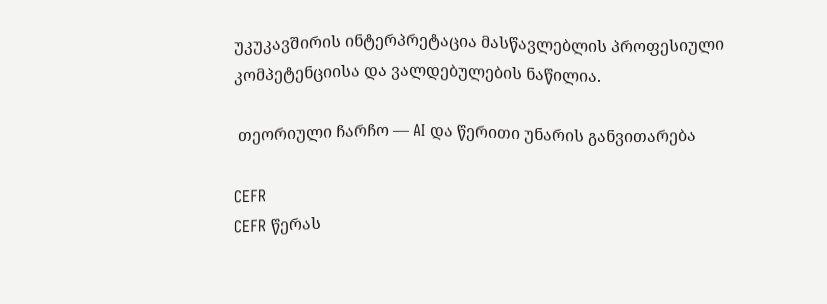უკუკავშირის ინტერპრეტაცია მასწავლებლის პროფესიული კომპეტენციისა და ვალდებულების ნაწილია.

 თეორიული ჩარჩო — AI და წერითი უნარის განვითარება

CEFR
CEFR წერას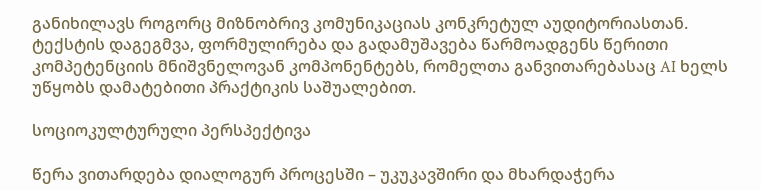განიხილავს როგორც მიზნობრივ კომუნიკაციას კონკრეტულ აუდიტორიასთან. ტექსტის დაგეგმვა, ფორმულირება და გადამუშავება წარმოადგენს წერითი კომპეტენციის მნიშვნელოვან კომპონენტებს, რომელთა განვითარებასაც AI ხელს უწყობს დამატებითი პრაქტიკის საშუალებით.

სოციოკულტურული პერსპექტივა

წერა ვითარდება დიალოგურ პროცესში – უკუკავშირი და მხარდაჭერა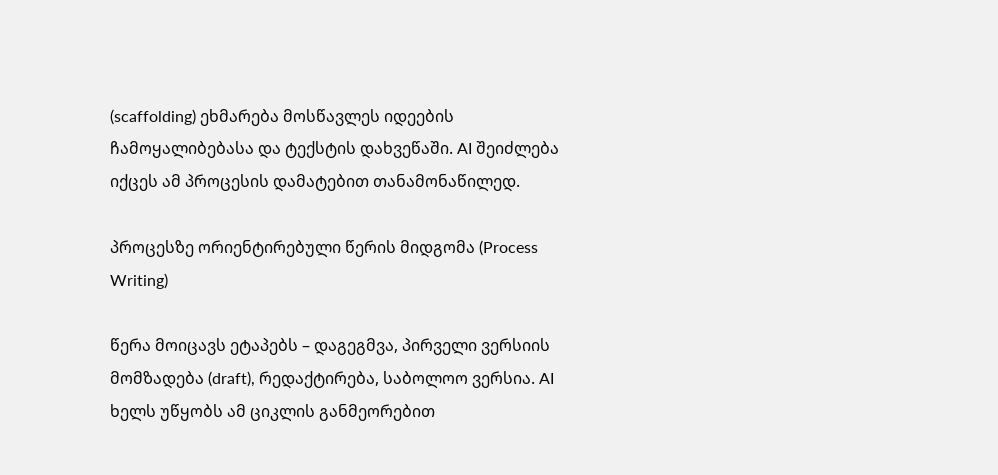(scaffolding) ეხმარება მოსწავლეს იდეების ჩამოყალიბებასა და ტექსტის დახვეწაში. AI შეიძლება იქცეს ამ პროცესის დამატებით თანამონაწილედ.

პროცესზე ორიენტირებული წერის მიდგომა (Process Writing)

წერა მოიცავს ეტაპებს – დაგეგმვა, პირველი ვერსიის მომზადება (draft), რედაქტირება, საბოლოო ვერსია. AI ხელს უწყობს ამ ციკლის განმეორებით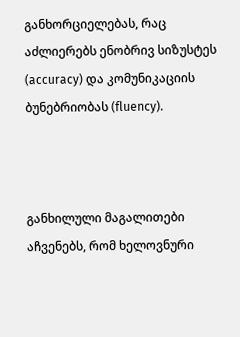განხორციელებას, რაც აძლიერებს ენობრივ სიზუსტეს (accuracy) და კომუნიკაციის ბუნებრიობას (fluency).



განხილული მაგალითები აჩვენებს, რომ ხელოვნური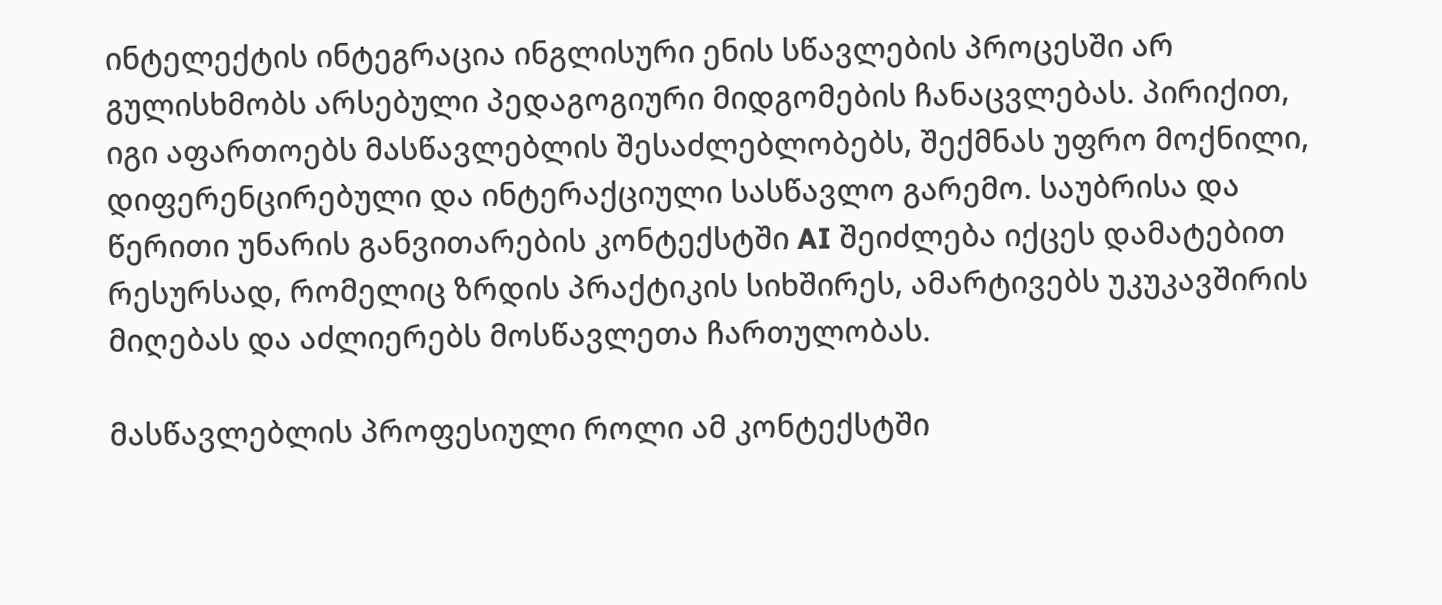ინტელექტის ინტეგრაცია ინგლისური ენის სწავლების პროცესში არ გულისხმობს არსებული პედაგოგიური მიდგომების ჩანაცვლებას. პირიქით, იგი აფართოებს მასწავლებლის შესაძლებლობებს, შექმნას უფრო მოქნილი, დიფერენცირებული და ინტერაქციული სასწავლო გარემო. საუბრისა და წერითი უნარის განვითარების კონტექსტში AI შეიძლება იქცეს დამატებით რესურსად, რომელიც ზრდის პრაქტიკის სიხშირეს, ამარტივებს უკუკავშირის მიღებას და აძლიერებს მოსწავლეთა ჩართულობას.

მასწავლებლის პროფესიული როლი ამ კონტექსტში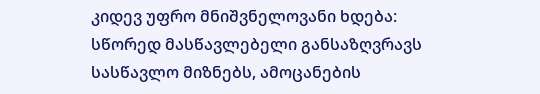კიდევ უფრო მნიშვნელოვანი ხდება: სწორედ მასწავლებელი განსაზღვრავს სასწავლო მიზნებს, ამოცანების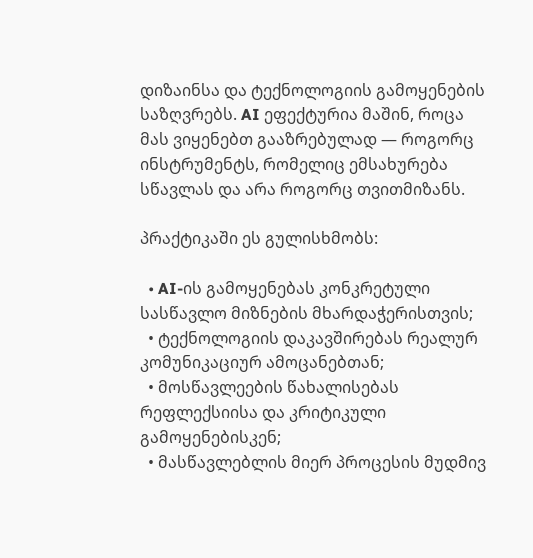დიზაინსა და ტექნოლოგიის გამოყენების საზღვრებს. AI ეფექტურია მაშინ, როცა მას ვიყენებთ გააზრებულად — როგორც ინსტრუმენტს, რომელიც ემსახურება სწავლას და არა როგორც თვითმიზანს.

პრაქტიკაში ეს გულისხმობს:

  • AI-ის გამოყენებას კონკრეტული სასწავლო მიზნების მხარდაჭერისთვის;
  • ტექნოლოგიის დაკავშირებას რეალურ კომუნიკაციურ ამოცანებთან;
  • მოსწავლეების წახალისებას რეფლექსიისა და კრიტიკული გამოყენებისკენ;
  • მასწავლებლის მიერ პროცესის მუდმივ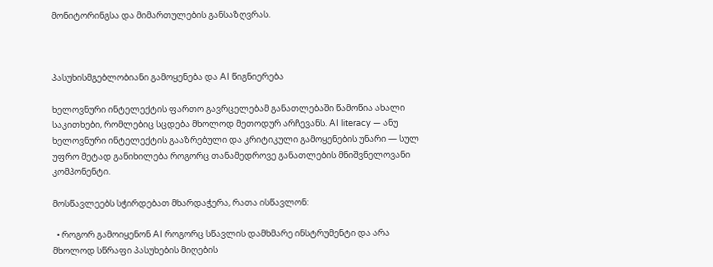მონიტორინგსა და მიმართულების განსაზღვრას.



პასუხისმგებლობიანი გამოყენება და AI წიგნიერება

ხელოვნური ინტელექტის ფართო გავრცელებამ განათლებაში წამოწია ახალი საკითხები, რომლებიც სცდება მხოლოდ მეთოდურ არჩევანს. AI literacy — ანუ ხელოვნური ინტელექტის გააზრებული და კრიტიკული გამოყენების უნარი — სულ უფრო მეტად განიხილება როგორც თანამედროვე განათლების მნიშვნელოვანი კომპონენტი.

მოსწავლეებს სჭირდებათ მხარდაჭერა, რათა ისწავლონ:

  • როგორ გამოიყენონ AI როგორც სწავლის დამხმარე ინსტრუმენტი და არა მხოლოდ სწრაფი პასუხების მიღების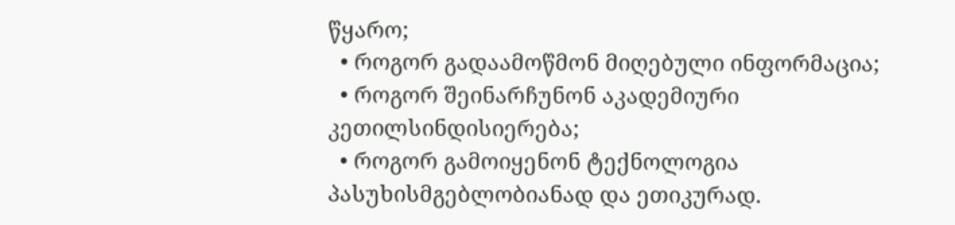წყარო;
  • როგორ გადაამოწმონ მიღებული ინფორმაცია;
  • როგორ შეინარჩუნონ აკადემიური კეთილსინდისიერება;
  • როგორ გამოიყენონ ტექნოლოგია პასუხისმგებლობიანად და ეთიკურად.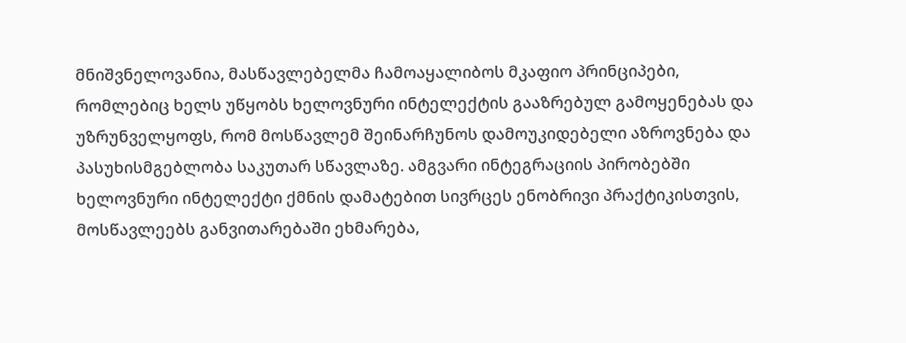მნიშვნელოვანია, მასწავლებელმა ჩამოაყალიბოს მკაფიო პრინციპები, რომლებიც ხელს უწყობს ხელოვნური ინტელექტის გააზრებულ გამოყენებას და უზრუნველყოფს, რომ მოსწავლემ შეინარჩუნოს დამოუკიდებელი აზროვნება და პასუხისმგებლობა საკუთარ სწავლაზე. ამგვარი ინტეგრაციის პირობებში ხელოვნური ინტელექტი ქმნის დამატებით სივრცეს ენობრივი პრაქტიკისთვის, მოსწავლეებს განვითარებაში ეხმარება,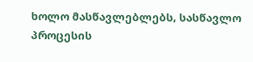ხოლო მასწავლებლებს, სასწავლო პროცესის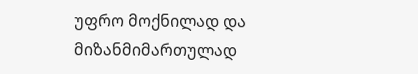უფრო მოქნილად და მიზანმიმართულად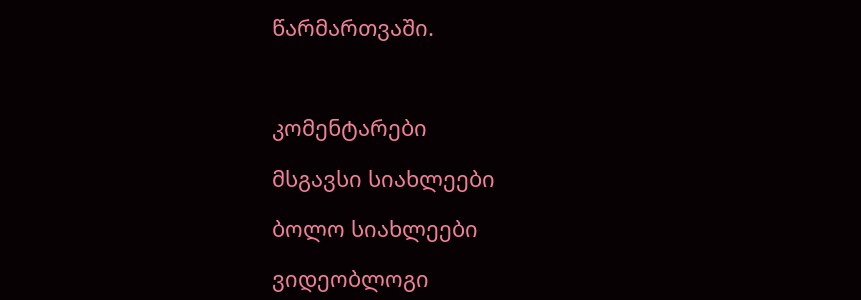წარმართვაში.



კომენტარები

მსგავსი სიახლეები

ბოლო სიახლეები

ვიდეობლოგი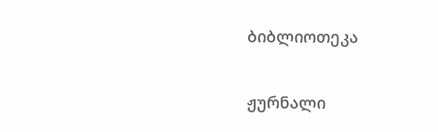ბიბლიოთეკა

ჟურნალი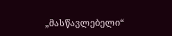„მასწავლებელი“